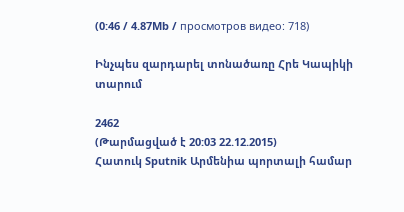(0:46 / 4.87Mb / просмотров видео: 718)

Ինչպես զարդարել տոնածառը Հրե Կապիկի տարում

2462
(Թարմացված է 20:03 22.12.2015)
Հատուկ Sputnik Արմենիա պորտալի համար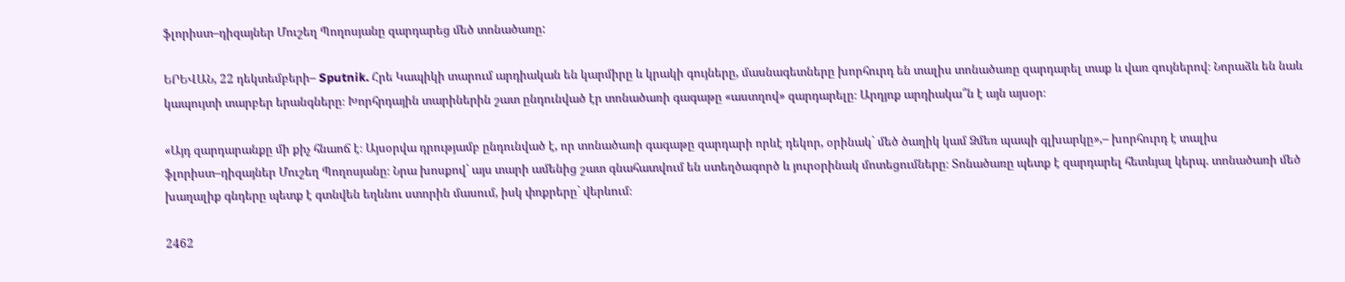ֆլորիստ–դիզայներ Մուշեղ Պողոսյանը զարդարեց մեծ տոնածառը:

ԵՐԵՎԱՆ, 22 դեկտեմբերի– Sputnik. Հրե Կապիկի տարում արդիական են կարմիրը և կրակի գույները, մասնագետները խորհուրդ են տալիս տոնածառը զարդարել տաք և վառ գույներով։ Նորաձև են նաև կապույտի տարբեր երանգները։ Խորհրդային տարիներին շատ ընդունված էր տոնածառի գագաթը «աստղով» զարդարելը։ Արդյոք արդիակա՞ն է այն այսօր։

«Այդ զարդարանքը մի քիչ հնաոճ է։ Այսօրվա դրությամբ ընդունված է, որ տոնածառի գագաթը զարդարի որևէ դեկոր, օրինակ` մեծ ծաղիկ կամ Ձմեռ պապի գլխարկը»,– խորհուրդ է տալիս ֆլորիստ–դիզայներ Մուշեղ Պողոսյանը։ Նրա խոսքով` այս տարի ամենից շատ գնահատվում են ստեղծագործ և յուրօրինակ մոտեցումները։ Տոնածառը պետք է զարդարել հետևյալ կերպ. տոնածառի մեծ խաղալիք գնդերը պետք է գտնվեն եղևնու ստորին մասում, իսկ փոքրերը` վերևում։

2462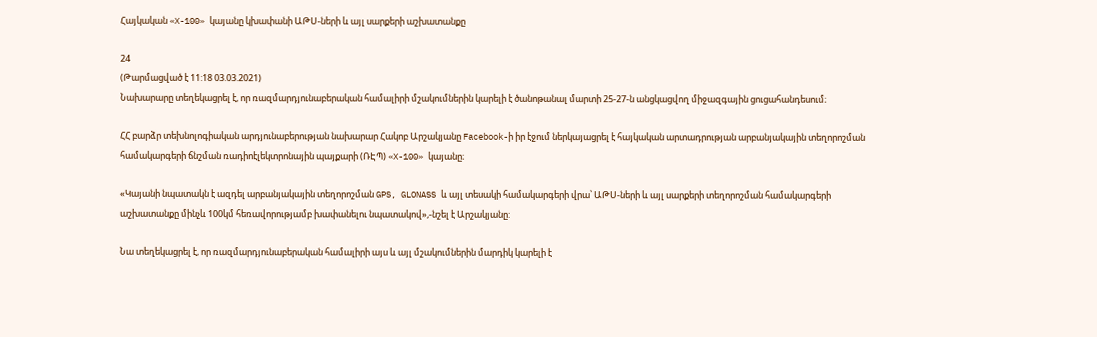Հայկական «X-100» կայանը կխափանի ԱԹՍ-ների և այլ սարքերի աշխատանքը

24
(Թարմացված է 11:18 03.03.2021)
Նախարարը տեղեկացրել է, որ ռազմարդյունաբերական համալիրի մշակումներին կարելի է ծանոթանալ մարտի 25-27-ն անցկացվող միջազգային ցուցահանդեսում։

ՀՀ բարձր տեխնոլոգիական արդյունաբերության նախարար Հակոբ Արշակյանը Facebook-ի իր էջում ներկայացրել է հայկական արտադրության արբանյակային տեղորոշման համակարգերի ճնշման ռադիոէլեկտրոնային պայքարի (ՌԷՊ) «X-100» կայանը։

«Կայանի նպատակն է ազդել արբանյակային տեղորոշման GPS, GLONASS և այլ տեսակի համակարգերի վրա՝ ԱԹՍ-ների և այլ սարքերի տեղորոշման համակարգերի աշխատանքը մինչև 100կմ հեռավորությամբ խափանելու նպատակով»,-նշել է Արշակյանը:

Նա տեղեկացրել է, որ ռազմարդյունաբերական համալիրի այս և այլ մշակումներին մարդիկ կարելի է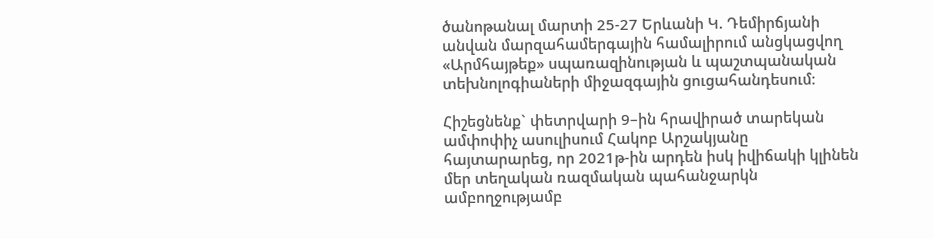ծանոթանալ մարտի 25-27 Երևանի Կ. Դեմիրճյանի անվան մարզահամերգային համալիրում անցկացվող «Արմհայթեք» սպառազինության և պաշտպանական տեխնոլոգիաների միջազգային ցուցահանդեսում։

Հիշեցնենք` փետրվարի 9–ին հրավիրած տարեկան ամփոփիչ ասուլիսում Հակոբ Արշակյանը հայտարարեց, որ 2021թ-ին արդեն իսկ իվիճակի կլինեն մեր տեղական ռազմական պահանջարկն ամբողջությամբ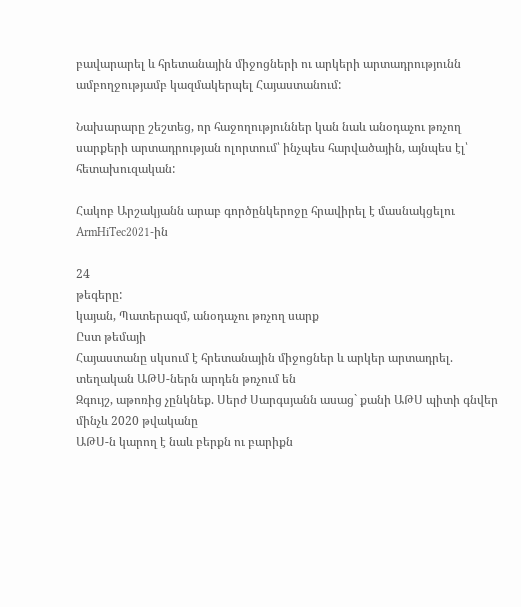բավարարել և հրետանային միջոցների ու արկերի արտադրությունն ամբողջությամբ կազմակերպել Հայաստանում:

Նախարարը շեշտեց, որ հաջողություններ կան նաև անօդաչու թռչող սարքերի արտադրության ոլորտում՝ ինչպես հարվածային, այնպես էլ՝ հետախուզական:

Հակոբ Արշակյանն արաբ գործընկերոջը հրավիրել է մասնակցելու ArmHiTec2021-ին

24
թեգերը:
կայան, Պատերազմ, անօդաչու թռչող սարք
Ըստ թեմայի
Հայաստանը սկսում է հրետանային միջոցներ և արկեր արտադրել. տեղական ԱԹՍ-ներն արդեն թռչում են
Զգույշ, աթոռից չընկնեք. Սերժ Սարգսյանն ասաց` քանի ԱԹՍ պիտի գնվեր մինչև 2020 թվականը
ԱԹՍ-ն կարող է նաև բերքն ու բարիքն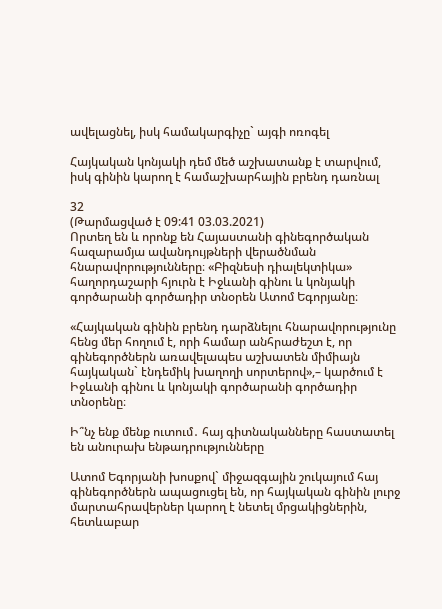ավելացնել, իսկ համակարգիչը` այգի ոռոգել

Հայկական կոնյակի դեմ մեծ աշխատանք է տարվում, իսկ գինին կարող է համաշխարհային բրենդ դառնալ

32
(Թարմացված է 09:41 03.03.2021)
Որտեղ են և որոնք են Հայաստանի գինեգործական հազարամյա ավանդույթների վերածնման հնարավորությունները։ «Բիզնեսի դիալեկտիկա» հաղորդաշարի հյուրն է Իջևանի գինու և կոնյակի գործարանի գործադիր տնօրեն Ատոմ Եգորյանը։

«Հայկական գինին բրենդ դարձնելու հնարավորությունը հենց մեր հողում է, որի համար անհրաժեշտ է, որ գինեգործներն առավելապես աշխատեն միմիայն հայկական` էնդեմիկ խաղողի սորտերով»,– կարծում է Իջևանի գինու և կոնյակի գործարանի գործադիր տնօրենը։

Ի՞նչ ենք մենք ուտում․ հայ գիտնականները հաստատել են անուրախ ենթադրությունները

Ատոմ Եգորյանի խոսքով` միջազգային շուկայում հայ գինեգործներն ապացուցել են, որ հայկական գինին լուրջ մարտահրավերներ կարող է նետել մրցակիցներին, հետևաբար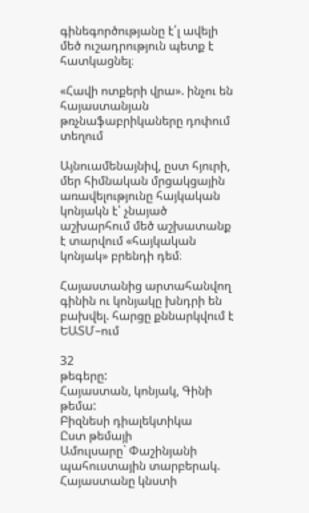գինեգործությանը է՛լ ավելի մեծ ուշադրություն պետք է հատկացնել։

«Հավի ոտքերի վրա». ինչու են հայաստանյան թռչնաֆաբրիկաները դոփում տեղում

Այնուամենայնիվ, ըստ հյուրի, մեր հիմնական մրցակցային առավելությունը հայկական կոնյակն է՝ չնայած աշխարհում մեծ աշխատանք է տարվում «հայկական կոնյակ» բրենդի դեմ։

Հայաստանից արտահանվող գինին ու կոնյակը խնդրի են բախվել. հարցը քննարկվում է ԵԱՏՄ–ում

32
թեգերը:
Հայաստան, կոնյակ, Գինի
թեմա:
Բիզնեսի դիալեկտիկա
Ըստ թեմայի
Ամուլսարը` Փաշինյանի պահուստային տարբերակ. Հայաստանը կնստի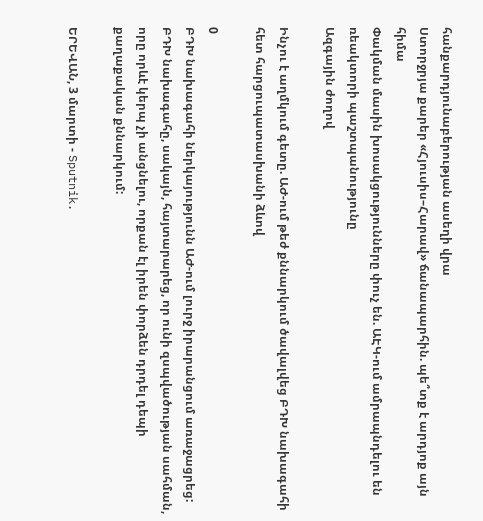հանքարդյունաբերության ասեղի վրա
Ստորջրյա քարեր «Հյուսիս–Հարավ» ճանապարհին. պե՞տք է արդյոք այն հիմա
Փակման մասին խոսակցությունները փուչ են. ԱԷԿ-ում ամրապնդելու են ռեակտորի պաշտպանությունը
Ազգային ժողով

Ինչու է աղմկում գետը. ԱԺ-ում թեժ քննարկում ծավալվեց ԲԴԽ նախագահի հետ հարցուպատասխանի ձևով

0
ԲԴԽ նախագահի ներկայությունն ԱԺ-ում լուրջ իրարանցում առաջացրեց: ԲԴԽ նախագահը, սակայն, հայտարարեց, որ ունի զսպվածության սահման, որը որևէ կերպ չի անցնելու, որքան էլ իրեն փորձեն դրդել դեպի քաղաքական քննարկում:

ԵՐԵՎԱՆ, 3 մարտի - Sputnik.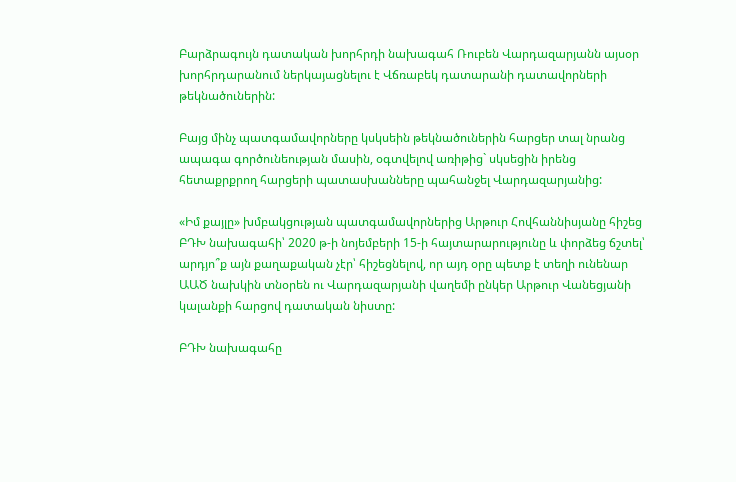Բարձրագույն դատական խորհրդի նախագահ Ռուբեն Վարդազարյանն այսօր խորհրդարանում ներկայացնելու է Վճռաբեկ դատարանի դատավորների թեկնածուներին:

Բայց մինչ պատգամավորները կսկսեին թեկնածուներին հարցեր տալ նրանց ապագա գործունեության մասին, օգտվելով առիթից` սկսեցին իրենց հետաքրքրող հարցերի պատասխանները պահանջել Վարդազարյանից:

«Իմ քայլը» խմբակցության պատգամավորներից Արթուր Հովհաննիսյանը հիշեց ԲԴԽ նախագահի՝ 2020 թ-ի նոյեմբերի 15-ի հայտարարությունը և փորձեց ճշտել՝ արդյո՞ք այն քաղաքական չէր՝ հիշեցնելով, որ այդ օրը պետք է տեղի ունենար ԱԱԾ նախկին տնօրեն ու Վարդազարյանի վաղեմի ընկեր Արթուր Վանեցյանի կալանքի հարցով դատական նիստը:

ԲԴԽ նախագահը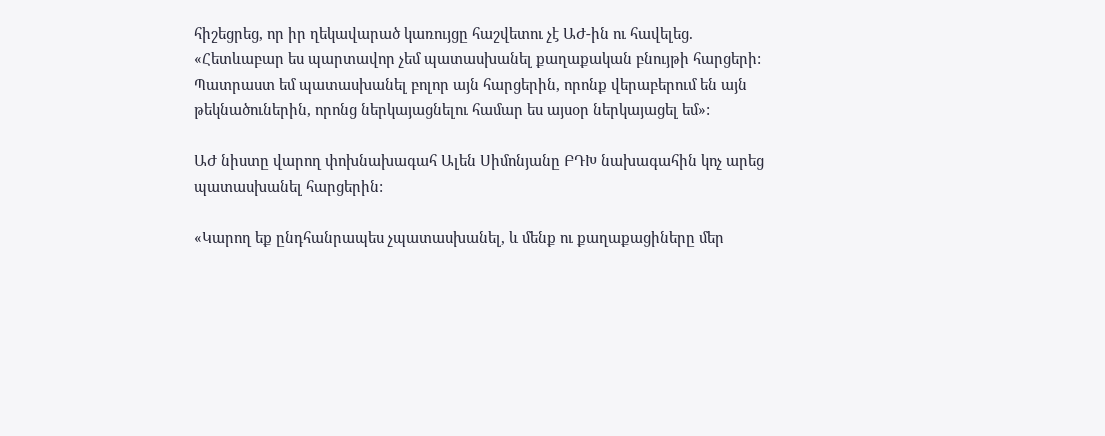հիշեցրեց, որ իր ղեկավարած կառույցը հաշվետու չէ ԱԺ-ին ու հավելեց. «Հետևաբար ես պարտավոր չեմ պատասխանել քաղաքական բնույթի հարցերի: Պատրաստ եմ պատասխանել բոլոր այն հարցերին, որոնք վերաբերում են այն թեկնածուներին, որոնց ներկայացնելու համար ես այսօր ներկայացել եմ»:

ԱԺ նիստը վարող փոխնախագահ Ալեն Սիմոնյանը ԲԴԽ նախագահին կոչ արեց պատասխանել հարցերին:

«Կարող եք ընդհանրապես չպատասխանել, և մենք ու քաղաքացիները մեր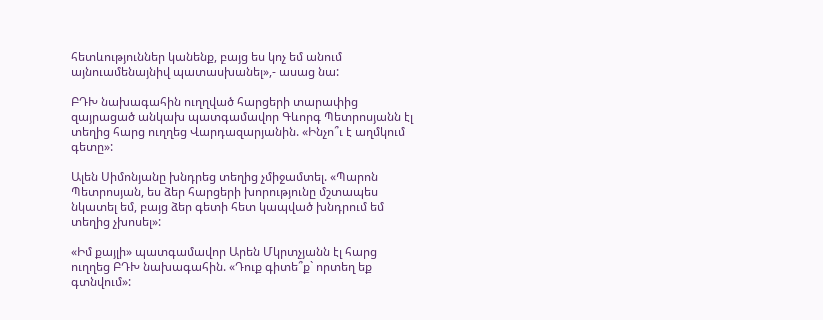հետևություններ կանենք, բայց ես կոչ եմ անում այնուամենայնիվ պատասխանել»,- ասաց նա:

ԲԴԽ նախագահին ուղղված հարցերի տարափից զայրացած անկախ պատգամավոր Գևորգ Պետրոսյանն էլ տեղից հարց ուղղեց Վարդազարյանին. «Ինչո՞ւ է աղմկում գետը»:

Ալեն Սիմոնյանը խնդրեց տեղից չմիջամտել. «Պարոն Պետրոսյան, ես ձեր հարցերի խորությունը մշտապես նկատել եմ, բայց ձեր գետի հետ կապված խնդրում եմ տեղից չխոսել»:

«Իմ քայլի» պատգամավոր Արեն Մկրտչյանն էլ հարց ուղղեց ԲԴԽ նախագահին. «Դուք գիտե՞ք` որտեղ եք գտնվում»: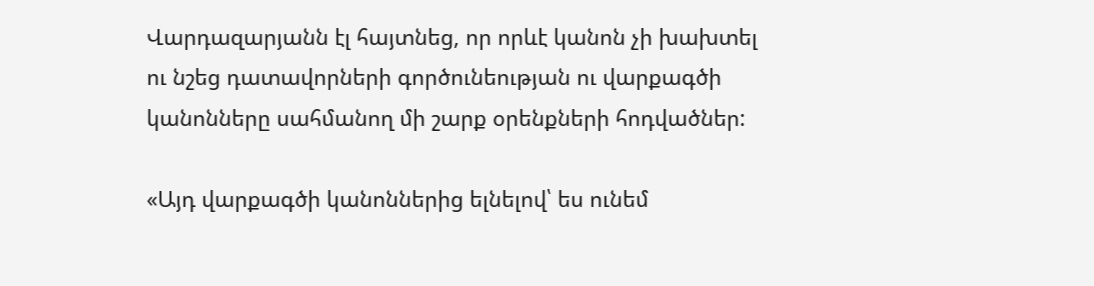Վարդազարյանն էլ հայտնեց, որ որևէ կանոն չի խախտել ու նշեց դատավորների գործունեության ու վարքագծի կանոնները սահմանող մի շարք օրենքների հոդվածներ:

«Այդ վարքագծի կանոններից ելնելով՝ ես ունեմ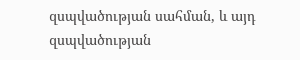զսպվածության սահման, և այդ զսպվածության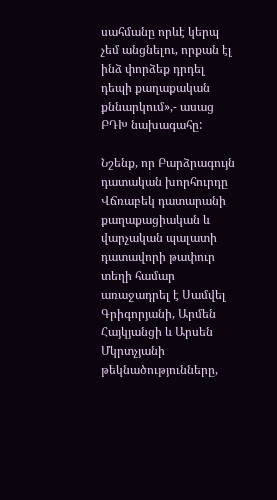սահմանը որևէ կերպ չեմ անցնելու, որքան էլ ինձ փորձեք դրդել դեպի քաղաքական քննարկում»,- ասաց ԲԴԽ նախագահը:

Նշենք, որ Բարձրագույն դատական խորհուրդը Վճռաբեկ դատարանի քաղաքացիական և վարչական պալատի դատավորի թափուր տեղի համար առաջադրել է Սամվել Գրիգորյանի, Արմեն Հայկյանցի և Արսեն Մկրտչյանի թեկնածությունները,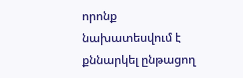որոնք նախատեսվում է քննարկել ընթացող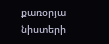քառօրյա նիստերի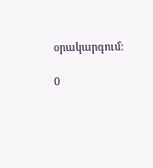օրակարգում:

0